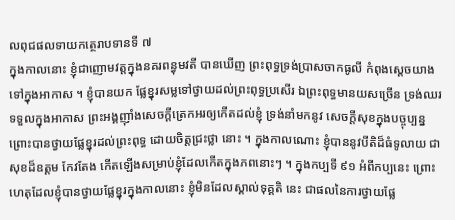លពុជផលទាយកត្ថេរាបទានទី ៧
ក្នុងកាលនោះ ខ្ញុំជាញោមវត្តក្នុងនគរពន្ធុមវតី បានឃើញ ព្រះពុទ្ធទ្រង់ប្រាសចាកធូលី កំពុងស្តេចយាងទៅក្នុងអាកាស ។ ខ្ញុំបានយក ផ្លែខ្នុរសម្លទៅថ្វាយដល់ព្រះពុទ្ធប្រសើរ ឯព្រះពុទ្ធមានយសច្រើន ទ្រង់ឈរ ទទួលក្នុងអាកាស ព្រះអង្គញ៉ាំងសេចក្តីត្រេកអរឲ្យកើតដល់ខ្ញុំ ទ្រង់នាំមកនូវ សេចក្តីសុខក្នុងបច្ចុប្បន្ន ព្រោះបានថ្វាយផ្លែខ្នុរដល់ព្រះពុទ្ធ ដោយចិត្តជ្រះថ្លា នោះ ។ ក្នុងកាលណោះ ខ្ញុំបាននូវបីតិដ៏ធំទូលាយ ជាសុខដ៏ឧត្តម កែវតែង កើតឡើងសម្រាប់ខ្ញុំដែលកើតក្នុងភពនោះៗ ។ ក្នុងកប្បទី ៩១ អំពីកប្បនេះ ព្រោះហេតុដែលខ្ញុំបានថ្វាយផ្លែខ្នុរក្នុងកាលនោះ ខ្ញុំមិនដែលស្គាល់ទុគ្គតិ នេះ ជាផលនៃការថ្វាយផ្លែ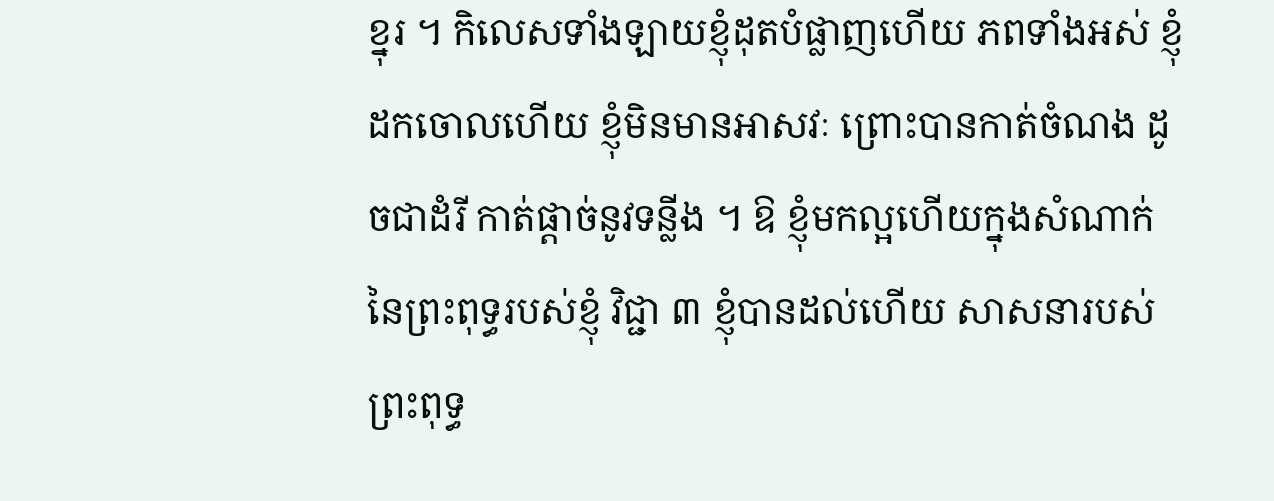ខ្នុរ ។ កិលេសទាំងឡាយខ្ញុំដុតបំផ្លាញហើយ ភពទាំងអស់ ខ្ញុំដកចោលហើយ ខ្ញុំមិនមានអាសវៈ ព្រោះបានកាត់ចំណង ដូចជាដំរី កាត់ផ្តាច់នូវទន្លីង ។ ឱ ខ្ញុំមកល្អហើយក្នុងសំណាក់នៃព្រះពុទ្ធរបស់ខ្ញុំ វិជ្ជា ៣ ខ្ញុំបានដល់ហើយ សាសនារបស់ព្រះពុទ្ធ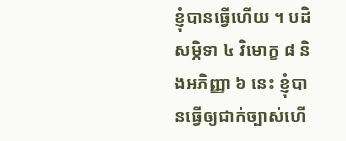ខ្ញុំបានធ្វើហើយ ។ បដិសម្ភិទា ៤ វិមោក្ខ ៨ និងអភិញ្ញា ៦ នេះ ខ្ញុំបានធ្វើឲ្យជាក់ច្បាស់ហើ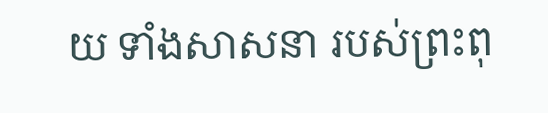យ ទាំងសាសនា របស់ព្រះពុ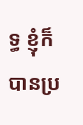ទ្ធ ខ្ញុំក៏បានប្រ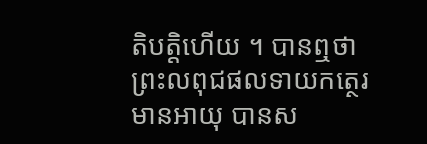តិបត្តិហើយ ។ បានឮថា ព្រះលពុជផលទាយកត្ថេរមានអាយុ បានស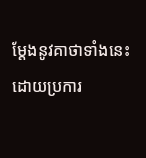ម្តែងនូវគាថាទាំងនេះ ដោយប្រការ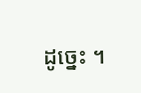ដូច្នេះ ។